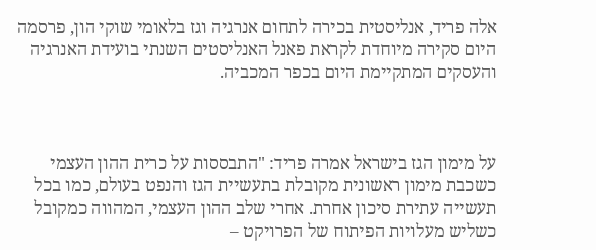אלה פריד, אנליסטית בכירה לתחום אנרגיה וגז בלאומי שוקי הון, פרסמה היום סקירה מיוחדת לקראת פאנל האנליסטים השנתי בועידת האנרגיה והעסקים המתקיימת היום בכפר המכביה.



על מימון הגז בישראל אמרה פריד: "התבססות על כרית ההון העצמי כשכבת מימון ראשונית מקובלת בתעשיית הגז והנפט בעולם, כמו בכל תעשייה עתירת סיכון אחרת. אחרי שלב ההון העצמי, המהווה כמקובל כשליש מעלויות הפיתוח של הפרויקט –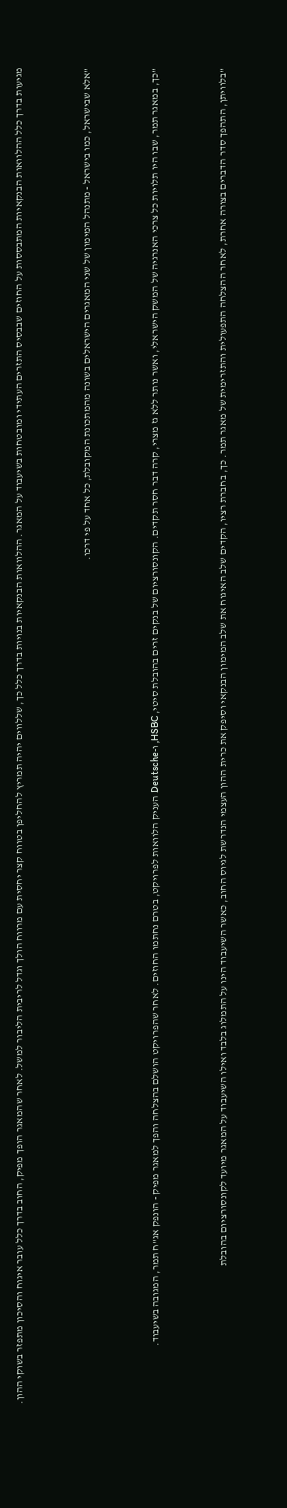מגיעות בדרך כלל ההלוואות הבנקאיות המתבססות על החוזים שבבסיס התזרים העתידי ומובטחות בשיעבוד על המאגר. ההלוואות הבנקאיות בנויות בדרך כלל כך, שללווים יהיה תמריץ להחליפן בטווח קצר יחסית עם מרווח הולך וגדל לריבית הליבור למשל. לאחר שהמאגר הופך מפיק, החוב בדרך כלל עובר איגוח והסיכון מתפזר בשוקי ההון.



"אלא שבישראל, כמו בישראל - מתנהל המימון של שני המאגרים הישראלים בשונה מהמתכונת המקובלת, כל אחד על פי דרכו.



"כך, במאגר תמר, שבו היו תלויות כל צרכי האנרגיה של המשק הישראלי, ואשר נותר ללא גז מצרי, קרה דבר חסר תקדים. הקונסורציום של בנקים זרים בהובלת סיטי, HSBC, ו-Deutsche העניק הלוואות לפרויקט, בטרם נחתמו החוזים. לאחר שהפרויקט הושלם בהצלחה והפך למאגר מפיק - הונפק אג"ח תמר, המגובה בשיעבוד.



"בלוויתן, התהפך סדר הדברים בצורה אחרת, לאחר ההצלחה התפעולית והתזרימית של מאגר תמר. כך, בחברת רציו, הקדים שלב האיגוח את שלב המימון הבנקאי וסיפק את כרית ההון העצמי הנדרשת לגיוס החוב, כאשר השיעבוד הינו על התמלוג בלבד ואילו השיעבוד על המאגר מיועד לקונסורציום בהובלת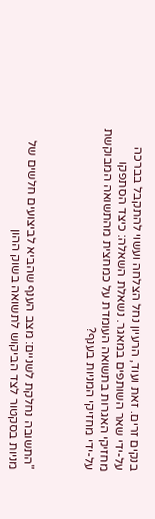בנקים זרים. זאת ועוד, הרעיון נחל הצלחה ועשוי להתקבל בברכה על-ידי שאר השותפים במאגר. נשאלת השאלה: כיצד הסתפקו מחזיקי האגרות בתשואה העומדת על כמחצית מהתשואה המבוקשת על-ידי מחזיקי המניות בענף?



"התשובה נחלקת לשניים: מצב הענף שהביא לביצועים חלשים של מניות בסקטור לצד הביקוש לתשואה בשוק ההון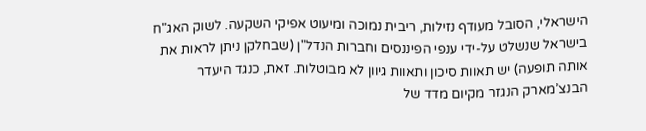הישראלי, הסובל מעודף נזילות, ריבית נמוכה ומיעוט אפיקי השקעה. לשוק האג"ח בישראל שנשלט על-ידי ענפי הפיננסים וחברות הנדל"ן (שבחלקן ניתן לראות את אותה תופעה) יש תאוות סיכון ותאוות גיוון לא מבוטלות. זאת, כנגד היעדר הבנצ’מארק הנגזר מקיום מדד של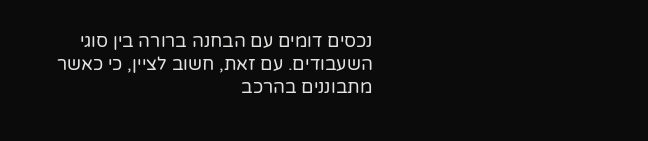נכסים דומים עם הבחנה ברורה בין סוגי השעבודים. עם זאת, חשוב לציין, כי כאשר מתבוננים בהרכב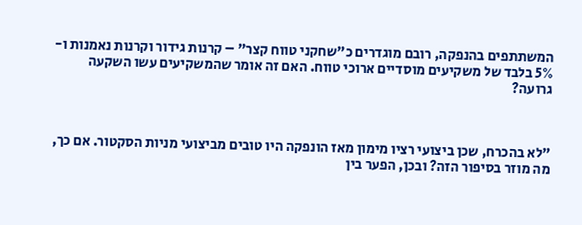המשתתפים בהנפקה, רובם מוגדרים כ"שחקני טווח קצר" – קרנות גידור וקרנות נאמנות ו- 5% בלבד של משקיעים מוסדיים ארוכי טווח. האם זה אומר שהמשקיעים עשו השקעה גרועה?



"לא בהכרח, שכן ביצועי רציו מימון מאז הונפקה היו טובים מביצועי מניות הסקטור. אם כך, מה מוזר בסיפור הזה? ובכן, הפער בין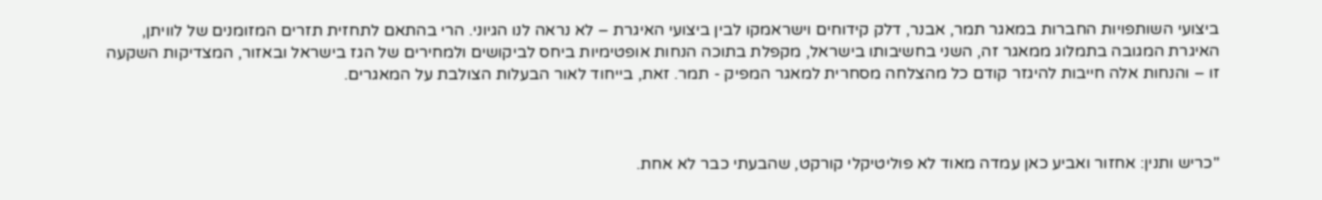ביצועי השותפויות החברות במאגר תמר, אבנר, דלק קידוחים וישראמקו לבין ביצועי האיגרת – לא נראה לנו הגיוני. הרי בהתאם לתחזית תזרים המזומנים של לוויתן, האיגרת המגובה בתמלוג ממאגר זה, השני בחשיבותו בישראל, מקפלת בתוכה הנחות אופטימיות ביחס לביקושים ולמחירים של הגז בישראל ובאזור, המצדיקות השקעה זו – והנחות אלה חייבות להיגזר קודם כל מהצלחה מסחרית למאגר המפיק - תמר. זאת, בייחוד לאור הבעלות הצולבת על המאגרים.



"כריש ותנין: אחזור ואביע כאן עמדה מאוד לא פוליטיקלי קורקט, שהבעתי כבר לא אחת.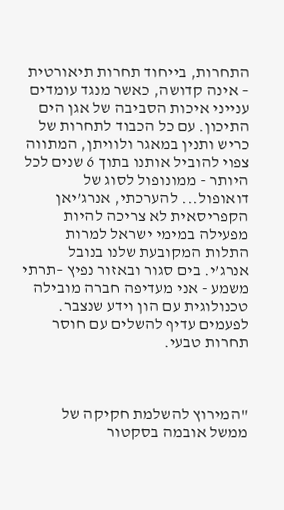התחרות, בייחוד תחרות תיאורטית – אינה קדושה, כאשר מנגד עומדים ענייני איכות הסביבה של אגן הים התיכון. עם כל הכבוד לתחרות של כריש ותנין במאגר ולוויתן, המתווה צפוי להוביל אותנו בתוך 6 שנים לכל היותר - ממונופול לסוג של דואופול... להערכתי, אנרג’יאן הקפריסאית לא צריכה להיות מפעילה במימי ישראל למרות התלות המקובעת שלנו בנובל אנרג’י. בים סגור ובאזור נפיץ –תרתי משמע - אני מעדיפה חברה מובילה טכנולוגית עם הון וידע שנצבר. לפעמים עדיף להשלים עם חוסר תחרות טבעי.



"המירוץ להשלמת חקיקה של ממשל אובמה בסקטור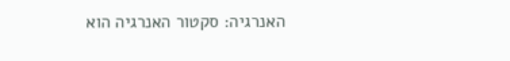האנרגיה: סקטור האנרגיה הוא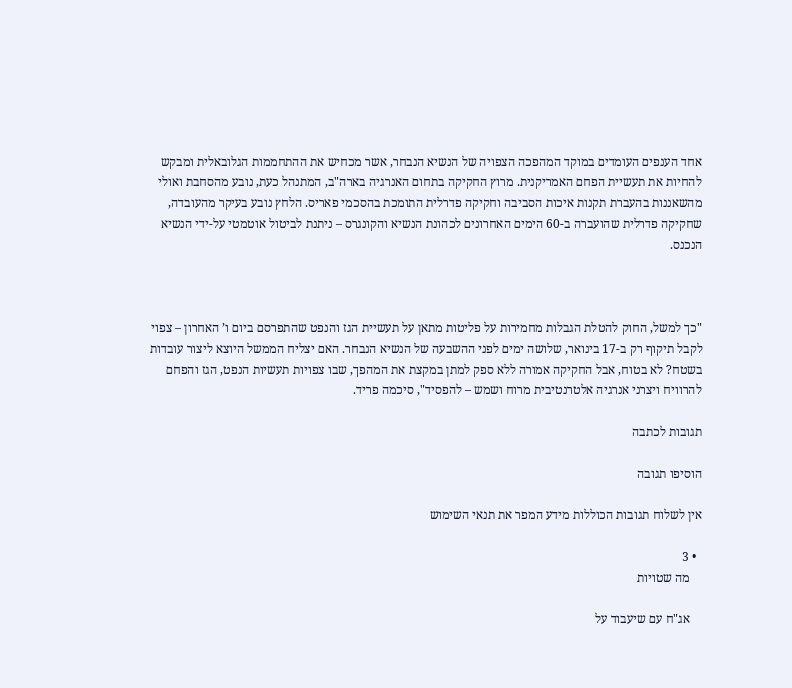אחד הענפים העומדים במוקד המהפכה הצפויה של הנשיא הנבחר, אשר מכחיש את ההתחממות הגלובאלית ומבקש להחיות את תעשיית הפחם האמריקנית. מרוץ החקיקה בתחום האנרגיה בארה"ב, המתנהל כעת, נובע מהסחבת ואולי מהשאננות בהעברת תקנות איכות הסביבה וחקיקה פדרלית התומכת בהסכמי פאריס. הלחץ נובע בעיקר מהעובדה, שחקיקה פדרלית שהועברה ב-60 הימים האחרונים לכהונת הנשיא והקונגרס – ניתנת לביטול אוטמטי על-ידי הנשיא הנכנס.



"כך למשל, החוק להטלת הגבלות מחמירות על פליטות מתאן על תעשיית הגז והנפט שהתפרסם ביום ו’ האחרון – צפוי לקבל תיקוף רק ב-17 בינואר, שלושה ימים לפני ההשבעה של הנשיא הנבחר. האם יצליח הממשל היוצא ליצור עובדות בשטח? לא בטוח, אבל החקיקה אמורה ללא ספק למתן במקצת את המהפך, שבו צפויות תעשיות הנפט, הגז והפחם להרוויח ויצרני אנרגיה אלטרנטיבית מרוח ושמש – להפסיד", סיכמה פריד.

תגובות לכתבה

הוסיפו תגובה

אין לשלוח תגובות הכוללות מידע המפר את תנאי השימוש

  • 3
    מה שטויות

    אג"ח עם שיעבוד על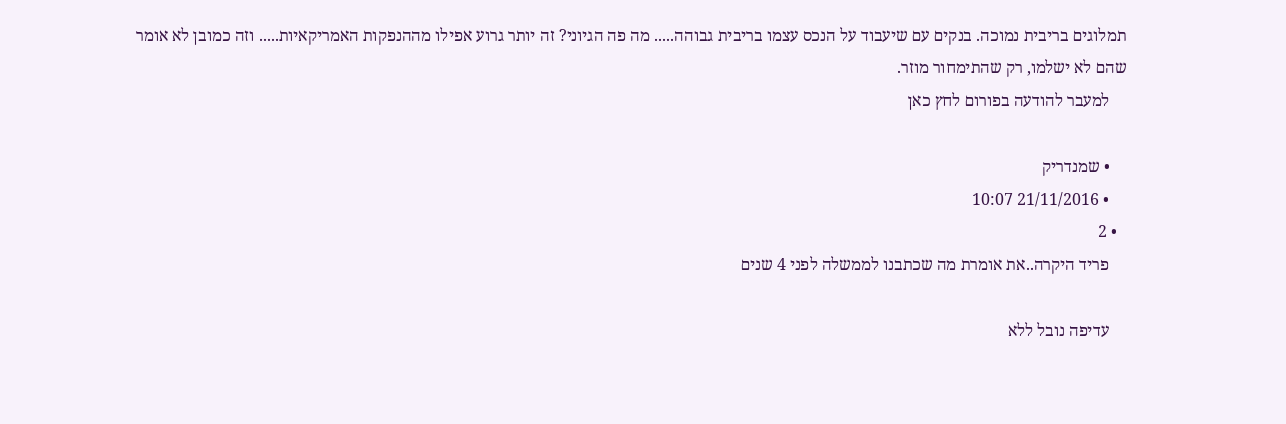תמלוגים בריבית נמוכה. בנקים עם שיעבוד על הנכס עצמו בריבית גבוהה..... מה פה הגיוני? זה יותר גרוע אפילו מההנפקות האמריקאיות..... וזה כמובן לא אומר שהם לא ישלמו, רק שהתימחור מוזר.
    למעבר להודעה בפורום לחץ כאן

    • שמנדריק
    • 21/11/2016 10:07
  • 2
    פריד היקרה..את אומרת מה שכתבנו לממשלה לפני 4 שנים

    עדיפה נובל ללא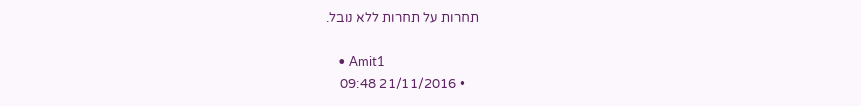תחרות על תחרות ללא נובל.

    • Amit1
    • 21/11/2016 09:48